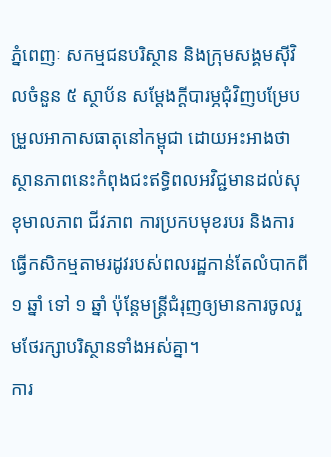ភ្នំពេញៈ សកម្មជនបរិស្ថាន និងក្រុមសង្គមស៊ីវិលចំនួន ៥ ស្ថាប័ន សម្ដែងក្ដីបារម្ភជុំវិញបម្រែបម្រួលអាកាសធាតុនៅកម្ពុជា ដោយអះអាងថា ស្ថានភាពនេះកំពុងជះឥទ្ធិពលអវិជ្ជមានដល់សុខុមាលភាព ជីវភាព ការប្រកបមុខរបរ និងការធ្វើកសិកម្មតាមរដូវរបស់ពលរដ្ឋកាន់តែលំបាកពី ១ ឆ្នាំ ទៅ ១ ឆ្នាំ ប៉ុន្ដែមន្ត្រីជំរុញឲ្យមានការចូលរួមថែរក្សាបរិស្ថានទាំងអស់គ្នា។
ការ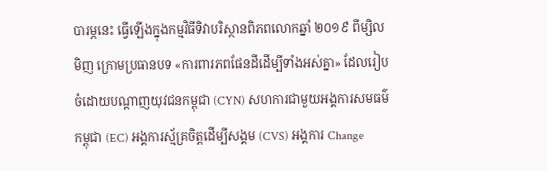បារម្ភនេះ ធ្វើឡើងក្នុងកម្មវិធីទិវាបរិស្ថានពិភពលោកឆ្នាំ ២០១៩ ពីម្សិលមិញ ក្រោមប្រធានបទ «ការពារភពផែនដីដើម្បីទាំងអស់គ្នា» ដែលរៀបចំដោយបណ្តាញយុវជនកម្ពុជា (CYN) សហការជាមួយអង្គការសមធម៌កម្ពុជា (EC) អង្គការស្ម័គ្រចិត្តដើម្បីសង្គម (CVS) អង្គការ Change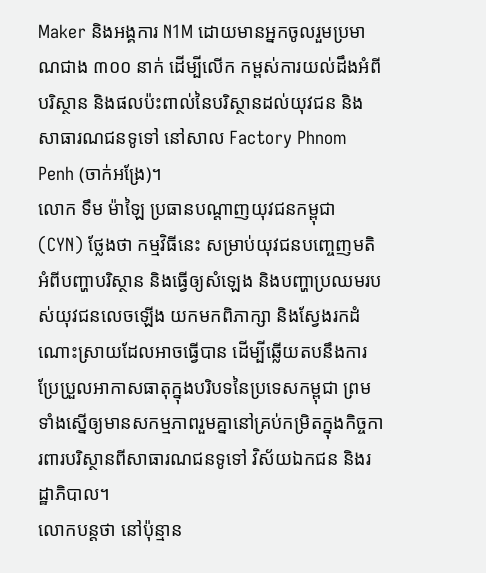Maker និងអង្គការ N1M ដោយមានអ្នកចូលរួមប្រមាណជាង ៣០០ នាក់ ដើម្បីលើក កម្ពស់ការយល់ដឹងអំពីបរិស្ថាន និងផលប៉ះពាល់នៃបរិស្ថានដល់យុវជន និងសាធារណជនទូទៅ នៅសាល Factory Phnom Penh (ចាក់អង្រែ)។
លោក ទឹម ម៉ាឡៃ ប្រធានបណ្ដាញយុវជនកម្ពុជា (CYN) ថ្លែងថា កម្មវិធីនេះ សម្រាប់យុវជនបញ្ចេញមតិអំពីបញ្ហាបរិស្ថាន និងធ្វើឲ្យសំឡេង និងបញ្ហាប្រឈមរបស់យុវជនលេចឡើង យកមកពិភាក្សា និងស្វែងរកដំណោះស្រាយដែលអាចធ្វើបាន ដើម្បីឆ្លើយតបនឹងការប្រែប្រួលអាកាសធាតុក្នុងបរិបទនៃប្រទេសកម្ពុជា ព្រមទាំងស្នើឲ្យមានសកម្មភាពរួមគ្នានៅគ្រប់កម្រិតក្នុងកិច្ចការពារបរិស្ថានពីសាធារណជនទូទៅ វិស័យឯកជន និងរដ្ឋាភិបាល។
លោកបន្តថា នៅប៉ុន្មាន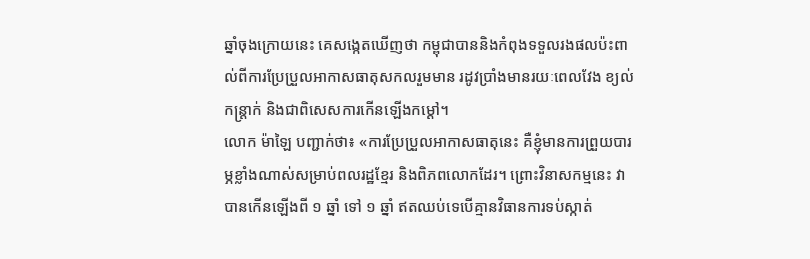ឆ្នាំចុងក្រោយនេះ គេសង្កេតឃើញថា កម្ពុជាបាននិងកំពុងទទួលរងផលប៉ះពាល់ពីការប្រែប្រួលអាកាសធាតុសកលរួមមាន រដូវប្រាំងមានរយៈពេលវែង ខ្យល់កន្ត្រាក់ និងជាពិសេសការកើនឡើងកម្ដៅ។
លោក ម៉ាឡៃ បញ្ជាក់ថា៖ «ការប្រែប្រួលអាកាសធាតុនេះ គឺខ្ញុំមានការព្រួយបារម្ភខ្លាំងណាស់សម្រាប់ពលរដ្ឋខ្មែរ និងពិភពលោកដែរ។ ព្រោះវិនាសកម្មនេះ វាបានកើនឡើងពី ១ ឆ្នាំ ទៅ ១ ឆ្នាំ ឥតឈប់ទេបើគ្មានវិធានការទប់ស្កាត់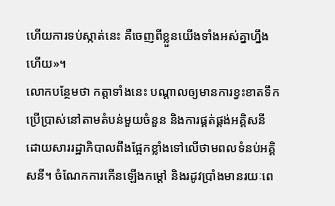ហើយការទប់ស្កាត់នេះ គឺចេញពីខ្លួនយើងទាំងអស់គ្នាហ្នឹងហើយ»។
លោកបន្ថែមថា កត្តាទាំងនេះ បណ្ដាលឲ្យមានការខ្វះខាតទឹកប្រើប្រាស់នៅតាមតំបន់មួយចំនួន និងការផ្គត់ផ្គង់អគ្គិសនី ដោយសាររដ្ឋាភិបាលពឹងផ្អែកខ្លាំងទៅលើថាមពលទំនប់អគ្គិសនី។ ចំណែកការកើនឡើងកម្ដៅ និងរដូវប្រាំងមានរយៈពេ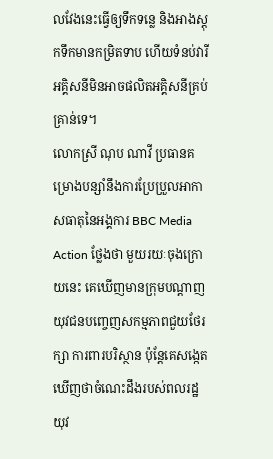លវែងនេះធ្វើឲ្យទឹកទន្លេ និងអាងស្ដុកទឹកមានកម្រិតទាប ហើយទំនប់វារីអគ្គិសនីមិនអាចផលិតអគ្គិសនីគ្រប់គ្រាន់ទេ។
លោកស្រី ណុប ណាវី ប្រធានគម្រោងបន្សាំនឹងការប្រែប្រួលអាកាសធាតុនៃអង្គការ BBC Media Action ថ្លែងថា មួយរយៈចុងក្រោយនេះ គេឃើញមានក្រុមបណ្ដាញយុវជនបញ្ចេញសកម្មភាពជួយថែរក្សា ការពារបរិស្ថាន ប៉ុន្ដែគេសង្កេតឃើញថាចំណេះដឹងរបស់ពលរដ្ឋ យុវ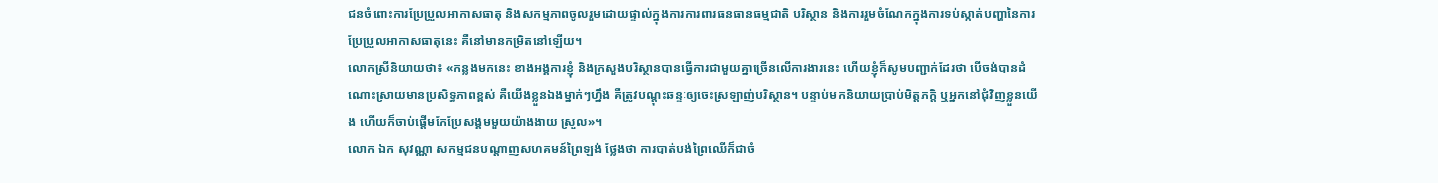ជនចំពោះការប្រែប្រួលអាកាសធាតុ និងសកម្មភាពចូលរួមដោយផ្ទាល់ក្នុងការការពារធនធានធម្មជាតិ បរិស្ថាន និងការរួមចំណែកក្នុងការទប់ស្កាត់បញ្ហានៃការប្រែប្រួលអាកាសធាតុនេះ គឺនៅមានកម្រិតនៅឡើយ។
លោកស្រីនិយាយថា៖ «កន្លងមកនេះ ខាងអង្គការខ្ញុំ និងក្រសួងបរិស្ថានបានធ្វើការជាមួយគ្នាច្រើនលើការងារនេះ ហើយខ្ញុំក៏សូមបញ្ជាក់ដែរថា បើចង់បានដំណោះស្រាយមានប្រសិទ្ធភាពខ្ពស់ គឺយើងខ្លួនឯងម្នាក់ៗហ្នឹង គឺត្រូវបណ្ដុះឆន្ទៈឲ្យចេះស្រឡាញ់បរិស្ថាន។ បន្ទាប់មកនិយាយប្រាប់មិត្តភក្ដិ ឬអ្នកនៅជុំវិញខ្លួនយើង ហើយក៏ចាប់ផ្ដើមកែប្រែសង្គមមួយយ៉ាងងាយ ស្រួល»។
លោក ឯក សុវណ្ណា សកម្មជនបណ្ដាញសហគមន៍ព្រៃឡង់ ថ្លែងថា ការបាត់បង់ព្រៃឈើក៏ជាចំ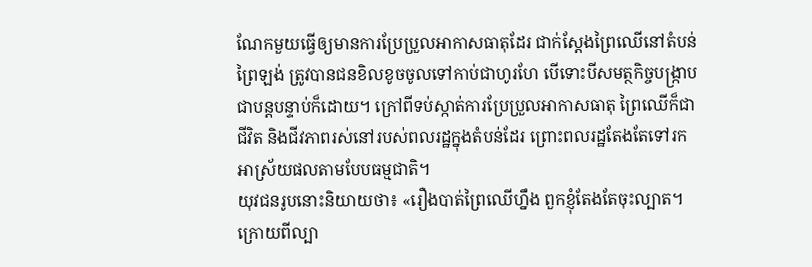ណែកមួយធ្វើឲ្យមានការប្រែប្រួលអាកាសធាតុដែរ ជាក់ស្ដែងព្រៃឈើនៅតំបន់ព្រៃឡង់ ត្រូវបានជនខិលខូចចូលទៅកាប់ជាហូរហែ បើទោះបីសមត្ថកិច្ចបង្ក្រាបជាបន្តបន្ទាប់ក៏ដោយ។ ក្រៅពីទប់ស្កាត់ការប្រែប្រួលអាកាសធាតុ ព្រៃឈើក៏ជាជីវិត និងជីវភាពរស់នៅរបស់ពលរដ្ឋក្នុងតំបន់ដែរ ព្រោះពលរដ្ឋតែងតែទៅរកអាស្រ័យផលតាមបែបធម្មជាតិ។
យុវជនរូបនោះនិយាយថា៖ «រឿងបាត់ព្រៃឈើហ្នឹង ពួកខ្ញុំតែងតែចុះល្បាត។ ក្រោយពីល្បា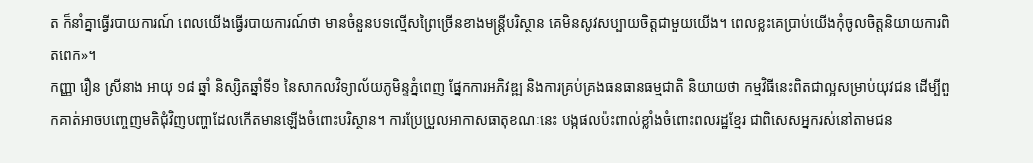ត ក៏នាំគ្នាធ្វើរបាយការណ៍ ពេលយើងធ្វើរបាយការណ៍ថា មានចំនួនបទល្មើសព្រៃច្រើនខាងមន្ត្រីបរិស្ថាន គេមិនសូវសប្បាយចិត្តជាមួយយើង។ ពេលខ្លះគេប្រាប់យើងកុំចូលចិត្តនិយាយការពិតពេក»។
កញ្ញា រឿន ស្រីនាង អាយុ ១៨ ឆ្នាំ និស្សិតឆ្នាំទី១ នៃសាកលវិទ្យាល័យភូមិន្ទភ្នំពេញ ផ្នែកការអភិវឌ្ឍ និងការគ្រប់គ្រងធនធានធម្មជាតិ និយាយថា កម្មវិធីនេះពិតជាល្អសម្រាប់យុវជន ដើម្បីពួកគាត់អាចបញ្ចេញមតិជុំវិញបញ្ហាដែលកើតមានឡើងចំពោះបរិស្ថាន។ ការប្រែប្រួលអាកាសធាតុខណៈនេះ បង្កផលប៉ះពាល់ខ្លាំងចំពោះពលរដ្ឋខ្មែរ ជាពិសេសអ្នករស់នៅតាមជន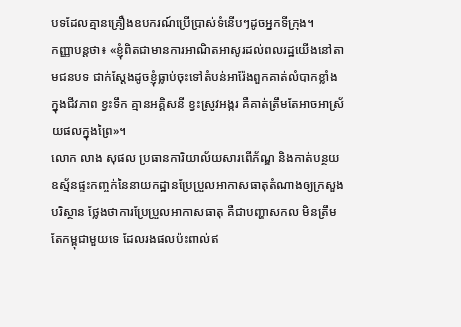បទដែលគ្មានគ្រឿងឧបករណ៍ប្រើប្រាស់ទំនើបៗដូចអ្នកទីក្រុង។
កញ្ញាបន្តថា៖ «ខ្ញុំពិតជាមានការអាណិតអាសូរដល់ពលរដ្ឋយើងនៅតាមជនបទ ជាក់ស្ដែងដូចខ្ញុំធ្លាប់ចុះទៅតំបន់អារ៉ែងពួកគាត់លំបាកខ្លាំងក្នុងជីវភាព ខ្វះទឹក គ្មានអគ្គិសនី ខ្វះស្រូវអង្ករ គឺគាត់ត្រឹមតែអាចអាស្រ័យផលក្នុងព្រៃ»។
លោក លាង សុផល ប្រធានការិយាល័យសារពើភ័ណ្ឌ និងកាត់បន្ថយឧស្ម័នផ្ទះកញ្ចក់នៃនាយកដ្ឋានប្រែប្រួលអាកាសធាតុតំណាងឲ្យក្រសួងបរិស្ថាន ថ្លែងថាការប្រែប្រួលអាកាសធាតុ គឺជាបញ្ហាសកល មិនត្រឹមតែកម្ពុជាមួយទេ ដែលរងផលប៉ះពាល់ឥ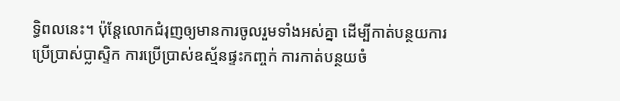ទ្ធិពលនេះ។ ប៉ុន្ដែលោកជំរុញឲ្យមានការចូលរួមទាំងអស់គ្នា ដើម្បីកាត់បន្ថយការប្រើប្រាស់ប្លាស្ទិក ការប្រើប្រាស់ឧស្ម័នផ្ទះកញ្ចក់ ការកាត់បន្ថយចំ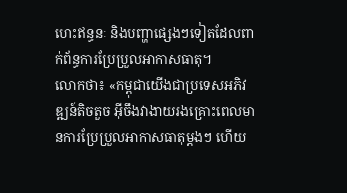ហេះឥន្ធនៈ និងបញ្ហាផ្សេងៗទៀតដែលពាក់ព័ន្ធការប្រែប្រួលអាកាសធាតុ។
លោកថា៖ «កម្ពុជាយើងជាប្រទេសអភិវឌ្ឍន៍តិចតួច អ៊ីចឹងវាងាយរងគ្រោះពេលមានការប្រែប្រួលអាកាសធាតុម្ដងៗ ហើយ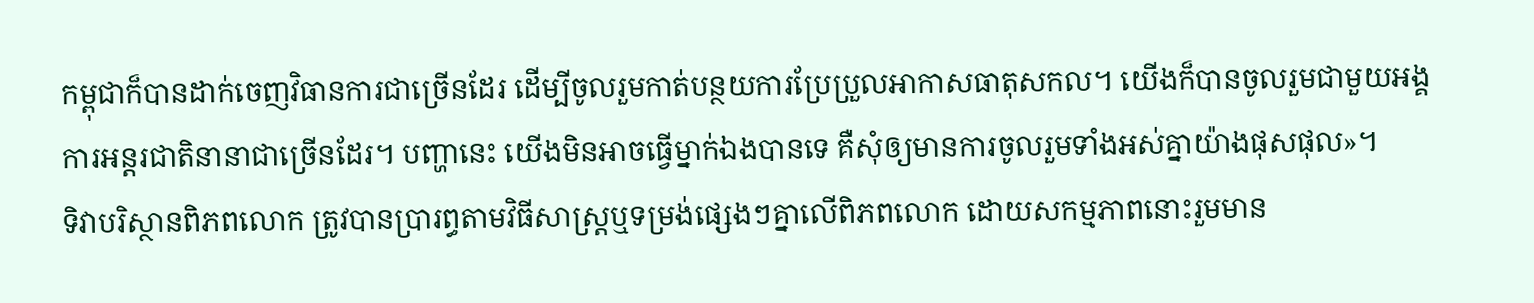កម្ពុជាក៏បានដាក់ចេញវិធានការជាច្រើនដែរ ដើម្បីចូលរួមកាត់បន្ថយការប្រែប្រួលអាកាសធាតុសកល។ យើងក៏បានចូលរួមជាមួយអង្គការអន្តរជាតិនានាជាច្រើនដែរ។ បញ្ហានេះ យើងមិនអាចធ្វើម្នាក់ឯងបានទេ គឺសុំឲ្យមានការចូលរួមទាំងអស់គ្នាយ៉ាងផុសផុល»។
ទិវាបរិស្ថានពិភពលោក ត្រូវបានប្រារព្ធតាមវិធីសាស្ត្រឬទម្រង់ផ្សេងៗគ្នាលើពិភពលោក ដោយសកម្មភាពនោះរួមមាន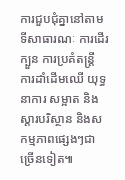ការជួបជុំគ្នានៅតាមទីសាធារណៈ ការដើរក្បួន ការប្រគំតន្ត្រី ការដាំដើមឈើ យុទ្ធនាការ សម្អាត និងស្ដារបរិស្ថាន និងសកម្មភាពផ្សេងៗជាច្រើនទៀត៕